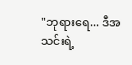"ဘုရားရေ... ဒီအသင်းရဲ့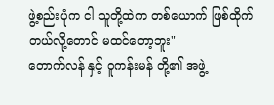ဖွဲ့စည်းပုံက ငါ သူတို့ထဲက တစ်ယောက် ဖြစ်ထိုက်တယ်လို့တောင် မထင်တော့ဘူး"
တောက်လန် နှင့် ဝူကန်းမန် တို့၏ အဖွဲ့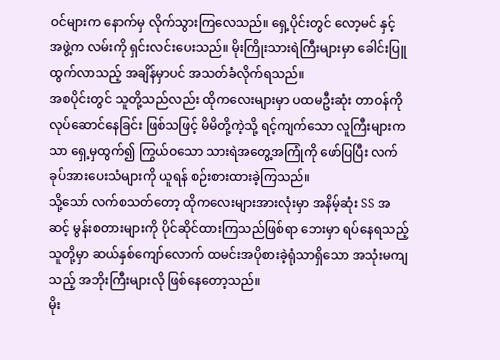ဝင်များက နောက်မှ လိုက်သွားကြလေသည်။ ရှေ့ပိုင်းတွင် လော့မင် နှင့် အဖွဲ့က လမ်းကို ရှင်းလင်းပေးသည်။ မိုးကြိုးသားရဲကြီးများမှာ ခေါင်းပြူထွက်လာသည့် အချိန်မှာပင် အသတ်ခံလိုက်ရသည်။
အစပိုင်းတွင် သူတို့သည်လည်း ထိုကလေးများမှာ ပထမဦးဆုံး တာဝန်ကို လုပ်ဆောင်နေခြင်း ဖြစ်သဖြင့် မိမိတို့ကဲ့သို့ ရင့်ကျက်သော လူကြီးများကသာ ရှေ့မှထွက်၍ ကြွယ်ဝသော သားရဲအတွေ့အကြုံကို ဖော်ပြပြီး လက်ခုပ်အားပေးသံများကို ယူရန် စဉ်းစားထားခဲ့ကြသည်။
သို့သော် လက်စသတ်တော့ ထိုကလေးများအားလုံးမှာ အနိမ့်ဆုံး SS အဆင့် မွန်းစတားများကို ပိုင်ဆိုင်ထားကြသည်ဖြစ်ရာ ဘေးမှာ ရပ်နေရသည့် သူတို့မှာ ဆယ်နှစ်ကျော်လောက် ထမင်းအပိုစားခဲ့ရုံသာရှိသော အသုံးမကျသည့် အဘိုးကြီးများလို ဖြစ်နေတော့သည်။
မိုး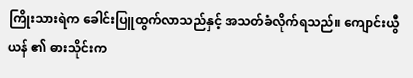ကြိုးသားရဲက ခေါင်းပြူထွက်လာသည်နှင့် အသတ်ခံလိုက်ရသည်။ ကျောင်းယွီယန် ၏ ဓားသိုင်းက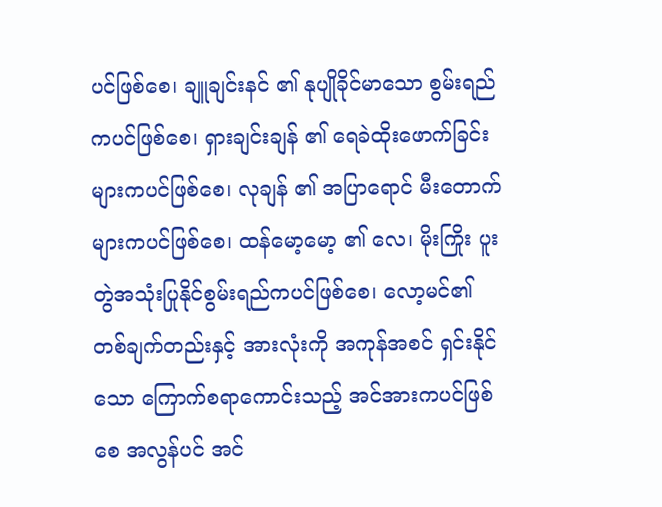ပင်ဖြစ်စေ၊ ချူချင်းနင် ၏ နုပျိုခိုင်မာသော စွမ်းရည်ကပင်ဖြစ်စေ၊ ရှားချင်းချန် ၏ ရေခဲထိုးဖောက်ခြင်းများကပင်ဖြစ်စေ၊ လုချန် ၏ အပြာရောင် မီးတောက်များကပင်ဖြစ်စေ၊ ထန်မော့မော့ ၏ လေ၊ မိုးကြိုး ပူးတွဲအသုံးပြုနိုင်စွမ်းရည်ကပင်ဖြစ်စေ၊ လော့မင်၏ တစ်ချက်တည်းနှင့် အားလုံးကို အကုန်အစင် ရှင်းနိုင်သော ကြောက်စရာကောင်းသည့် အင်အားကပင်ဖြစ်စေ အလွန်ပင် အင်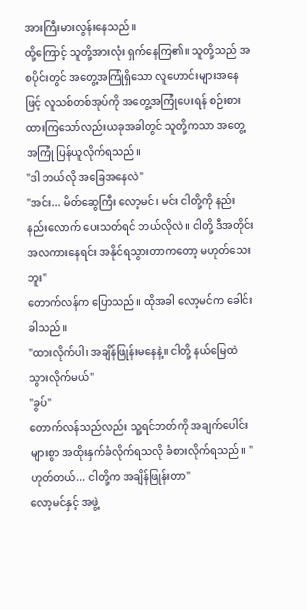အားကြီးမားလွန်းနေသည်။
ထို့ကြောင့် သူတို့အားလုံး ရှက်နေကြ၏။ သူတို့သည် အစပိုင်းတွင် အတွေ့အကြုံရှိသော လူဟောင်းများအနေဖြင့် လူသစ်တစ်အုပ်ကို အတွေ့အကြုံပေးရန် စဉ်းစားထားကြသော်လည်းယခုအခါတွင် သူတို့ကသာ အတွေ့အကြုံ ပြန်ယူလိုက်ရသည်။
"ဒါ ဘယ်လို အခြေအနေလဲ"
"အင်း... မိတ်ဆွေကြီး လော့မင်၊ မင်း ငါတို့ကို နည်းနည်းလောက် ပေးသတ်ရင် ဘယ်လိုလဲ။ ငါတို့ ဒီအတိုင်း အလကားနေရင်း အနိုင်ရသွားတာကတော့ မဟုတ်သေးဘူး"
တောက်လန်က ပြောသည်။ ထိုအခါ လော့မင်က ခေါင်းခါသည်။
"ထားလိုက်ပါ၊ အချိန်ဖြုန်းမနေနဲ့။ ငါတို့ နယ်မြေထဲ သွားလိုက်မယ်"
"ခွပ်"
တောက်လန်သည်လည်း သူ့ရင်ဘတ်ကို အချက်ပေါင်းများစွာ အထိုးနှက်ခံလိုက်ရသလို ခံစားလိုက်ရသည်။ "ဟုတ်တယ်... ငါတို့က အချိန်ဖြုန်းတာ"
လော့မင်နှင့် အဖွဲ့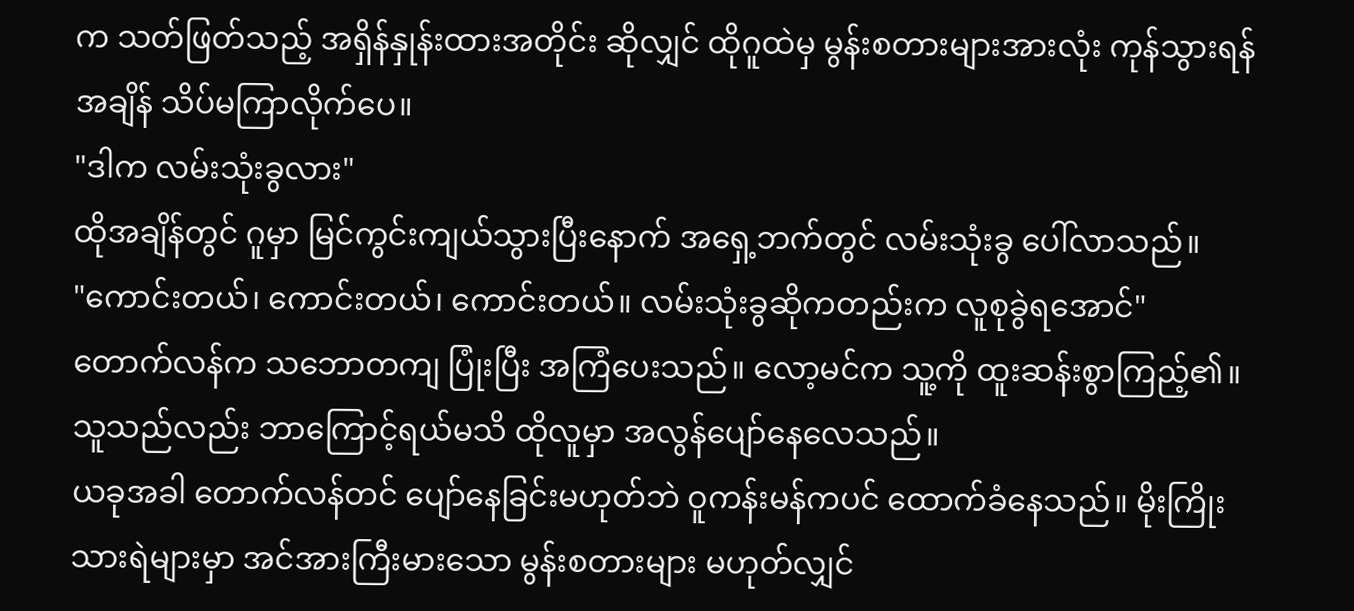က သတ်ဖြတ်သည့် အရှိန်နှုန်းထားအတိုင်း ဆိုလျှင် ထိုဂူထဲမှ မွန်းစတားများအားလုံး ကုန်သွားရန် အချိန် သိပ်မကြာလိုက်ပေ။
"ဒါက လမ်းသုံးခွလား"
ထိုအချိန်တွင် ဂူမှာ မြင်ကွင်းကျယ်သွားပြီးနောက် အရှေ့ဘက်တွင် လမ်းသုံးခွ ပေါ်လာသည်။
"ကောင်းတယ်၊ ကောင်းတယ်၊ ကောင်းတယ်။ လမ်းသုံးခွဆိုကတည်းက လူစုခွဲရအောင်"
တောက်လန်က သဘောတကျ ပြုံးပြီး အကြံပေးသည်။ လော့မင်က သူ့ကို ထူးဆန်းစွာကြည့်၏။ သူသည်လည်း ဘာကြောင့်ရယ်မသိ ထိုလူမှာ အလွန်ပျော်နေလေသည်။
ယခုအခါ တောက်လန်တင် ပျော်နေခြင်းမဟုတ်ဘဲ ဝူကန်းမန်ကပင် ထောက်ခံနေသည်။ မိုးကြိုးသားရဲများမှာ အင်အားကြီးမားသော မွန်းစတားများ မဟုတ်လျှင်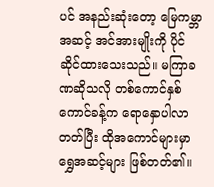ပင် အနည်းဆုံးတော့ မြေကမ္ဘာအဆင့် အင်အားမျိုးကို ပိုင်ဆိုင်ထားသေးသည်။ မကြာခဏဆိုသလို တစ်ကောင်နှစ်ကောင်ခန့်က ရောနှောပါလာတတ်ပြီး ထိုအကောင်များမှာ ရွှေအဆင့်များ ဖြစ်တတ်၏။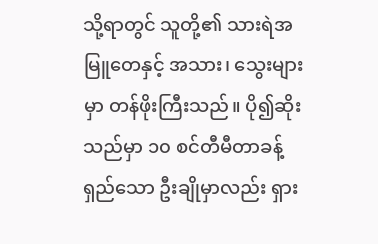သို့ရာတွင် သူတို့၏ သားရဲအမြူတေနှင့် အသား၊ သွေးများမှာ တန်ဖိုးကြီးသည်။ ပို၍ဆိုးသည်မှာ ၁၀ စင်တီမီတာခန့် ရှည်သော ဦးချိုမှာလည်း ရှား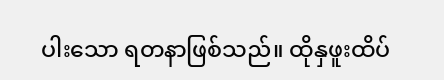ပါးသော ရတနာဖြစ်သည်။ ထိုနှဖူးထိပ်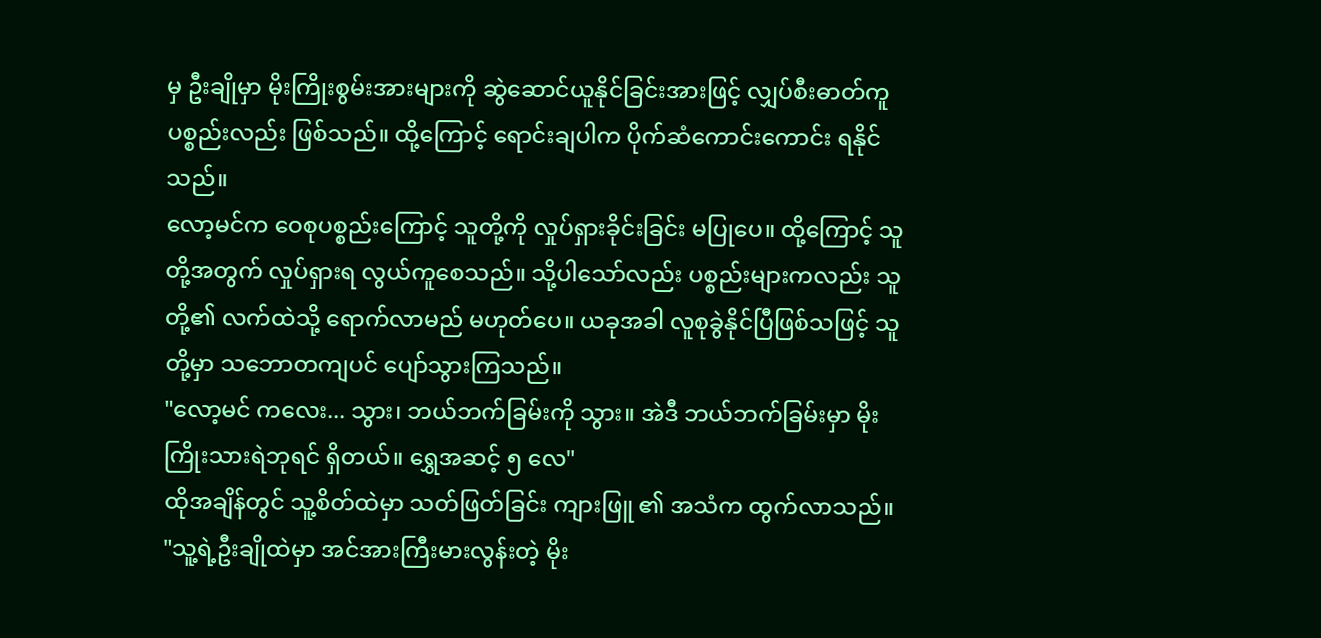မှ ဦးချိုမှာ မိုးကြိုးစွမ်းအားများကို ဆွဲဆောင်ယူနိုင်ခြင်းအားဖြင့် လျှပ်စီးဓာတ်ကူပစ္စည်းလည်း ဖြစ်သည်။ ထို့ကြောင့် ရောင်းချပါက ပိုက်ဆံကောင်းကောင်း ရနိုင်သည်။
လော့မင်က ဝေစုပစ္စည်းကြောင့် သူတို့ကို လှုပ်ရှားခိုင်းခြင်း မပြုပေ။ ထို့ကြောင့် သူတို့အတွက် လှုပ်ရှားရ လွယ်ကူစေသည်။ သို့ပါသော်လည်း ပစ္စည်းများကလည်း သူတို့၏ လက်ထဲသို့ ရောက်လာမည် မဟုတ်ပေ။ ယခုအခါ လူစုခွဲနိုင်ပြီဖြစ်သဖြင့် သူတို့မှာ သဘောတကျပင် ပျော်သွားကြသည်။
"လော့မင် ကလေး... သွား၊ ဘယ်ဘက်ခြမ်းကို သွား။ အဲဒီ ဘယ်ဘက်ခြမ်းမှာ မိုးကြိုးသားရဲဘုရင် ရှိတယ်။ ရွှေအဆင့် ၅ လေ"
ထိုအချိန်တွင် သူ့စိတ်ထဲမှာ သတ်ဖြတ်ခြင်း ကျားဖြူ ၏ အသံက ထွက်လာသည်။
"သူ့ရဲ့ဦးချိုထဲမှာ အင်အားကြီးမားလွန်းတဲ့ မိုး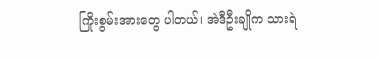ကြိုးစွမ်းအားတွေ ပါတယ်၊ အဲဒီဦးချိုက သားရဲ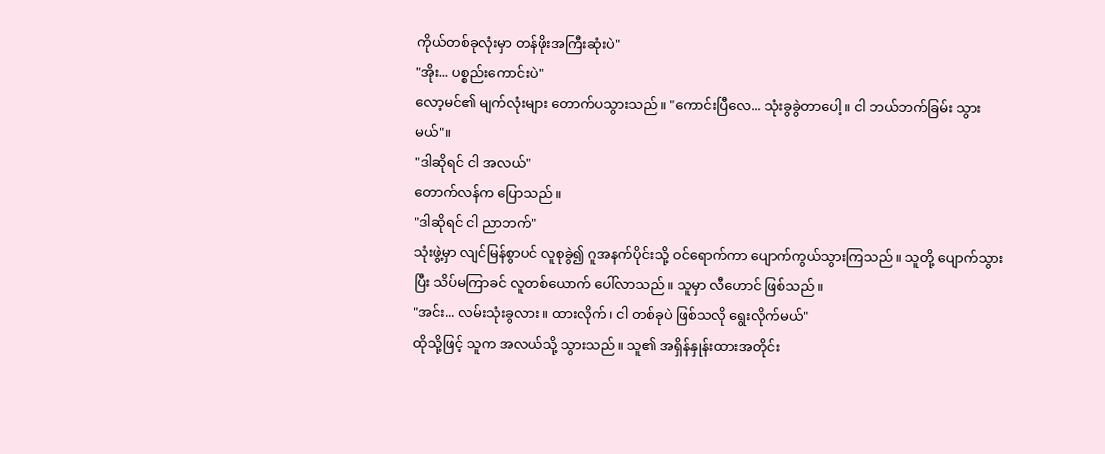ကိုယ်တစ်ခုလုံးမှာ တန်ဖိုးအကြီးဆုံးပဲ"
"အိုး... ပစ္စည်းကောင်းပဲ"
လော့မင်၏ မျက်လုံးများ တောက်ပသွားသည်။ "ကောင်းပြီလေ... သုံးခွခွဲတာပေါ့။ ငါ ဘယ်ဘက်ခြမ်း သွားမယ်"။
"ဒါဆိုရင် ငါ အလယ်"
တောက်လန်က ပြောသည်။
"ဒါဆိုရင် ငါ ညာဘက်"
သုံးဖွဲ့မှာ လျင်မြန်စွာပင် လူစုခွဲ၍ ဂူအနက်ပိုင်းသို့ ဝင်ရောက်ကာ ပျောက်ကွယ်သွားကြသည်။ သူတို့ ပျောက်သွားပြီး သိပ်မကြာခင် လူတစ်ယောက် ပေါ်လာသည်။ သူမှာ လီဟောင် ဖြစ်သည်။
"အင်း... လမ်းသုံးခွလား။ ထားလိုက်၊ ငါ တစ်ခုပဲ ဖြစ်သလို ရွေးလိုက်မယ်"
ထိုသို့ဖြင့် သူက အလယ်သို့ သွားသည်။ သူ၏ အရှိန်နှုန်းထားအတိုင်း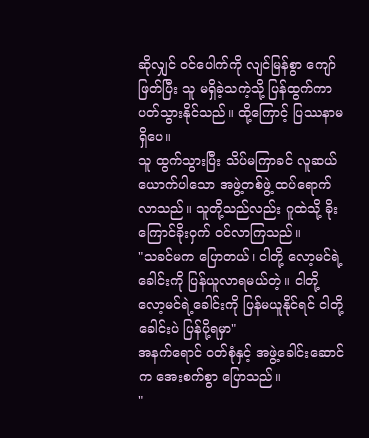ဆိုလျှင် ဝင်ပေါက်ကို လျင်မြန်စွာ ကျော်ဖြတ်ပြီး သူ မရှိခဲ့သကဲ့သို့ ပြန်ထွက်ကာ ပတ်သွားနိုင်သည်။ ထို့ကြောင့် ပြဿနာမရှိပေ။
သူ ထွက်သွားပြီး သိပ်မကြာခင် လူဆယ်ယောက်ပါသော အဖွဲ့တစ်ဖွဲ့ ထပ်ရောက်လာသည်။ သူတို့သည်လည်း ဂူထဲသို့ ခိုးကြောင်ခိုးဝှက် ဝင်လာကြသည်။
"သခင်မက ပြောတယ်၊ ငါတို့ လော့မင်ရဲ့ခေါင်းကို ပြန်ယူလာရမယ်တဲ့။ ငါတို့ လော့မင်ရဲ့ခေါင်းကို ပြန်မယူနိုင်ရင် ငါတို့ခေါင်းပဲ ပြန်ပို့ရမှာ"
အနက်ရောင် ဝတ်စုံနှင့် အဖွဲ့ခေါင်းဆောင်က အေးစက်စွာ ပြောသည်။
"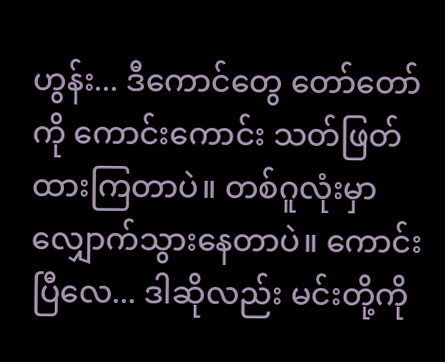ဟွန်း... ဒီကောင်တွေ တော်တော်ကို ကောင်းကောင်း သတ်ဖြတ်ထားကြတာပဲ။ တစ်ဂူလုံးမှာ လျှောက်သွားနေတာပဲ။ ကောင်းပြီလေ... ဒါဆိုလည်း မင်းတို့ကို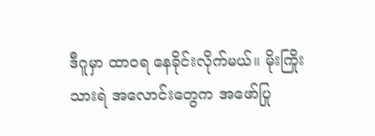ဒီဂူမှာ ထာဝရ နေခိုင်းလိုက်မယ်။ မိုးကြိုးသားရဲ အလောင်းတွေက အဖော်ပြု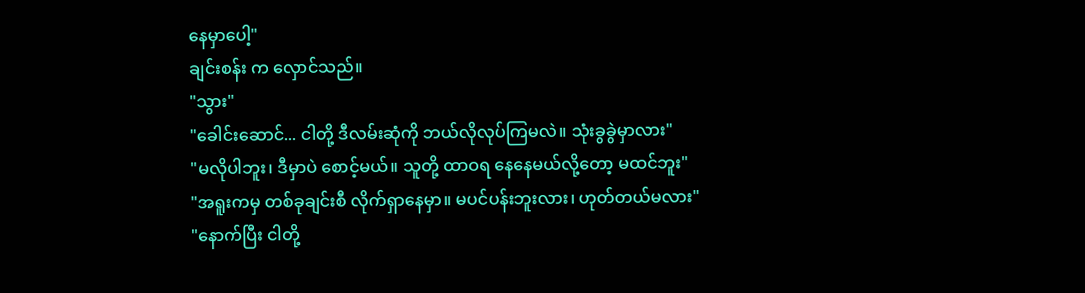နေမှာပေါ့"
ချင်းစန်း က လှောင်သည်။
"သွား"
"ခေါင်းဆောင်... ငါတို့ ဒီလမ်းဆုံကို ဘယ်လိုလုပ်ကြမလဲ။ သုံးခွခွဲမှာလား"
"မလိုပါဘူး၊ ဒီမှာပဲ စောင့်မယ်။ သူတို့ ထာဝရ နေနေမယ်လို့တော့ မထင်ဘူး"
"အရူးကမှ တစ်ခုချင်းစီ လိုက်ရှာနေမှာ။ မပင်ပန်းဘူးလား၊ ဟုတ်တယ်မလား"
"နောက်ပြီး ငါတို့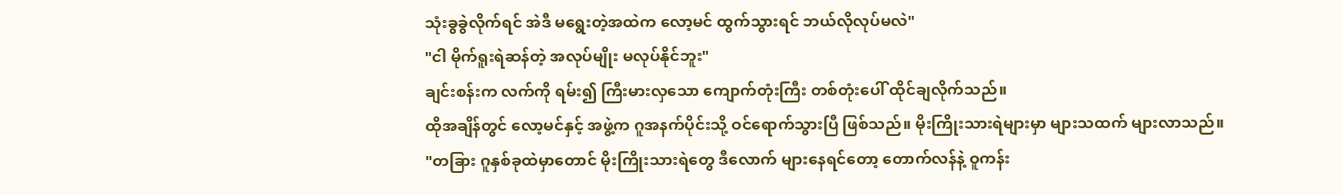သုံးခွခွဲလိုက်ရင် အဲဒီ မရွေးတဲ့အထဲက လော့မင် ထွက်သွားရင် ဘယ်လိုလုပ်မလဲ"
"ငါ မိုက်ရူးရဲဆန်တဲ့ အလုပ်မျိုး မလုပ်နိုင်ဘူး"
ချင်းစန်းက လက်ကို ရမ်း၍ ကြီးမားလှသော ကျောက်တုံးကြီး တစ်တုံးပေါ် ထိုင်ချလိုက်သည်။
ထိုအချိန်တွင် လော့မင်နှင့် အဖွဲ့က ဂူအနက်ပိုင်းသို့ ဝင်ရောက်သွားပြီ ဖြစ်သည်။ မိုးကြိုးသားရဲများမှာ များသထက် များလာသည်။
"တခြား ဂူနှစ်ခုထဲမှာတောင် မိုးကြိုးသားရဲတွေ ဒီလောက် များနေရင်တော့ တောက်လန်နဲ့ ဝူကန်း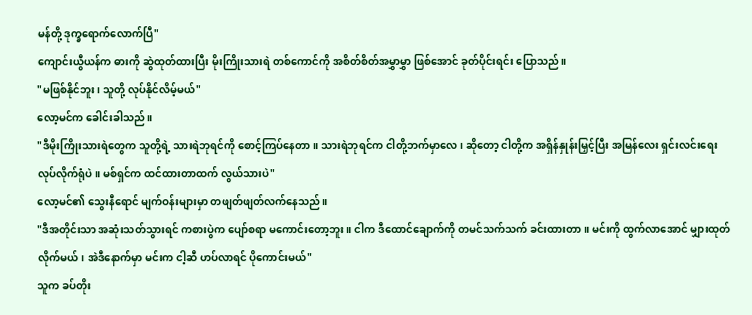မန်တို့ ဒုက္ခရောက်လောက်ပြီ"
ကျောင်းယွီယန်က ဓားကို ဆွဲထုတ်ထားပြီး မိုးကြိုးသားရဲ တစ်ကောင်ကို အစိတ်စိတ်အမွှာမွှာ ဖြစ်အောင် ခုတ်ပိုင်းရင်း ပြောသည်။
"မဖြစ်နိုင်ဘူး၊ သူတို့ လုပ်နိုင်လိမ့်မယ်"
လော့မင်က ခေါင်းခါသည်။
"ဒီမိုးကြိုးသားရဲတွေက သူတို့ရဲ့ သားရဲဘုရင်ကို စောင့်ကြပ်နေတာ။ သားရဲဘုရင်က ငါတို့ဘက်မှာလေ၊ ဆိုတော့ ငါတို့က အရှိန်နှုန်းမြှင့်ပြီး အမြန်လေး ရှင်းလင်းရေး လုပ်လိုက်ရုံပဲ။ မစ်ရှင်က ထင်ထားတာထက် လွယ်သားပဲ"
လော့မင်၏ သွေးနီရောင် မျက်ဝန်းများမှာ တဖျတ်ဖျတ်လက်နေသည်။
"ဒီအတိုင်းသာ အဆုံးသတ်သွားရင် ကစားပွဲက ပျော်စရာ မကောင်းတော့ဘူး။ ငါက ဒီထောင်ချောက်ကို တမင်သက်သက် ခင်းထားတာ။ မင်းကို ထွက်လာအောင် မျှားထုတ်လိုက်မယ်၊ အဲဒီနောက်မှာ မင်းက ငါ့ဆီ ဟပ်လာရင် ပိုကောင်းမယ်"
သူက ခပ်တိုး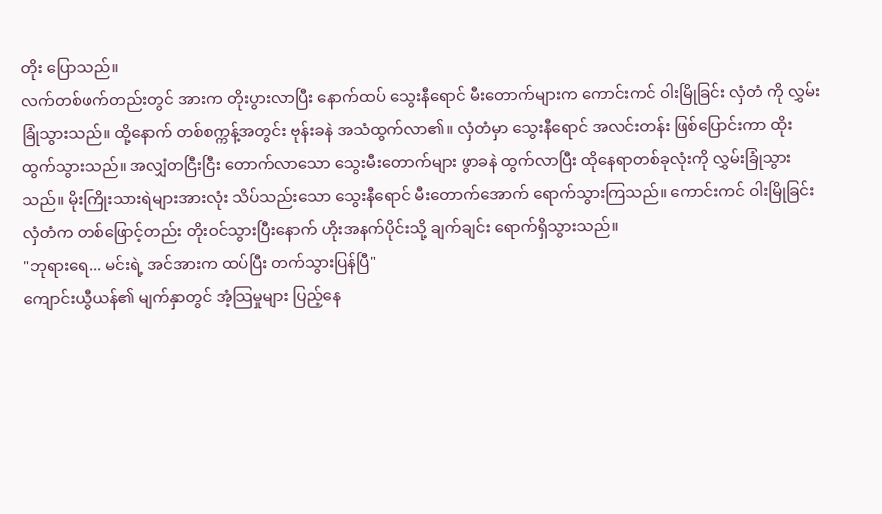တိုး ပြောသည်။
လက်တစ်ဖက်တည်းတွင် အားက တိုးပွားလာပြီး နောက်ထပ် သွေးနီရောင် မီးတောက်များက ကောင်းကင် ဝါးမြိုခြင်း လှံတံ ကို လွှမ်းခြုံသွားသည်။ ထို့နောက် တစ်စက္ကန့်အတွင်း ဗုန်းခနဲ အသံထွက်လာ၏။ လှံတံမှာ သွေးနီရောင် အလင်းတန်း ဖြစ်ပြောင်းကာ ထိုးထွက်သွားသည်။ အလျှံတငြီးငြီး တောက်လာသော သွေးမီးတောက်များ ဖွာခနဲ ထွက်လာပြီး ထိုနေရာတစ်ခုလုံးကို လွှမ်းခြုံသွားသည်။ မိုးကြိုးသားရဲများအားလုံး သိပ်သည်းသော သွေးနီရောင် မီးတောက်အောက် ရောက်သွားကြသည်။ ကောင်းကင် ဝါးမြိုခြင်း လှံတံက တစ်ဖြောင့်တည်း တိုးဝင်သွားပြီးနောက် ဟိုးအနက်ပိုင်းသို့ ချက်ချင်း ရောက်ရှိသွားသည်။
"ဘုရားရေ... မင်းရဲ့ အင်အားက ထပ်ပြီး တက်သွားပြန်ပြီ"
ကျောင်းယွီယန်၏ မျက်နှာတွင် အံ့သြမှုများ ပြည့်နေ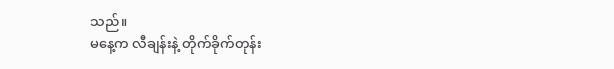သည်။
မနေ့က လီချန်းနဲ့ တိုက်ခိုက်တုန်း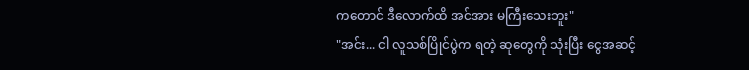ကတောင် ဒီလောက်ထိ အင်အား မကြီးသေးဘူး"
"အင်း... ငါ လူသစ်ပြိုင်ပွဲက ရတဲ့ ဆုတွေကို သုံးပြီး ငွေအဆင့်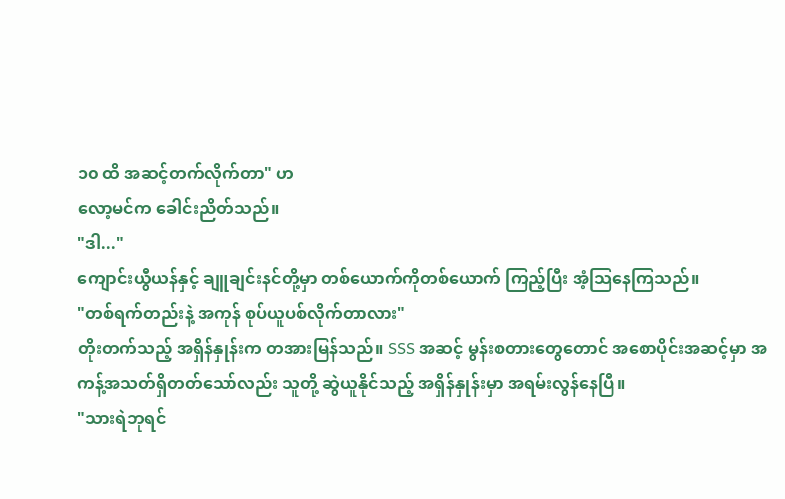၁၀ ထိ အဆင့်တက်လိုက်တာ" ဟ
လော့မင်က ခေါင်းညိတ်သည်။
"ဒါ..."
ကျောင်းယွီယန်နှင့် ချူချင်းနင်တို့မှာ တစ်ယောက်ကိုတစ်ယောက် ကြည့်ပြီး အံ့သြနေကြသည်။
"တစ်ရက်တည်းနဲ့ အကုန် စုပ်ယူပစ်လိုက်တာလား"
တိုးတက်သည့် အရှိန်နှုန်းက တအားမြန်သည်။ SSS အဆင့် မွန်းစတားတွေတောင် အစောပိုင်းအဆင့်မှာ အကန့်အသတ်ရှိတတ်သော်လည်း သူတို့ ဆွဲယူနိုင်သည့် အရှိန်နှုန်းမှာ အရမ်းလွန်နေပြီ။
"သားရဲဘုရင်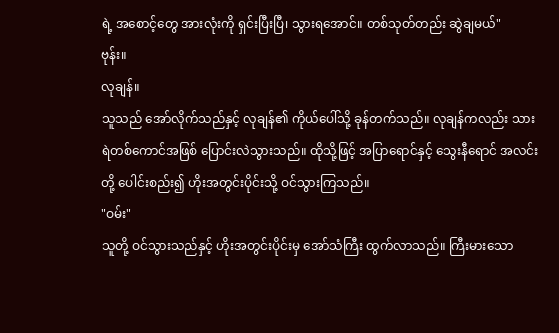ရဲ့ အစောင့်တွေ အားလုံးကို ရှင်းပြီးပြီ၊ သွားရအောင်။ တစ်သုတ်တည်း ဆွဲချမယ်"
ဗုန်း။
လုချန်။
သူသည် အော်လိုက်သည်နှင့် လုချန်၏ ကိုယ်ပေါ်သို့ ခုန်တက်သည်။ လုချန်ကလည်း သားရဲတစ်ကောင်အဖြစ် ပြောင်းလဲသွားသည်။ ထိုသို့ဖြင့် အပြာရောင်နှင့် သွေးနီရောင် အလင်းတို့ ပေါင်းစည်း၍ ဟိုးအတွင်းပိုင်းသို့ ဝင်သွားကြသည်။
"ဝမ်း"
သူတို့ ဝင်သွားသည်နှင့် ဟိုးအတွင်းပိုင်းမှ အော်သံကြီး ထွက်လာသည်။ ကြီးမားသော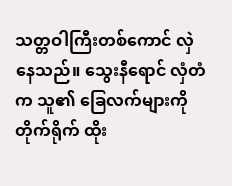သတ္တဝါကြီးတစ်ကောင် လှဲနေသည်။ သွေးနီရောင် လှံတံက သူ၏ ခြေလက်များကို တိုက်ရိုက် ထိုး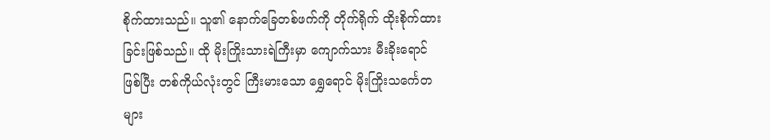စိုက်ထားသည်။ သူ၏ နောက်ခြေတစ်ဖက်ကို တိုက်ရိုက် ထိုးစိုက်ထားခြင်းဖြစ်သည်။ ထို မိုးကြိုးသားရဲကြီးမှာ ကျောက်သား မီးခိုးရောင်ဖြစ်ပြီး တစ်ကိုယ်လုံးတွင် ကြီးမားသော ရွှေရောင် မိုးကြိုးသင်္ကေတများ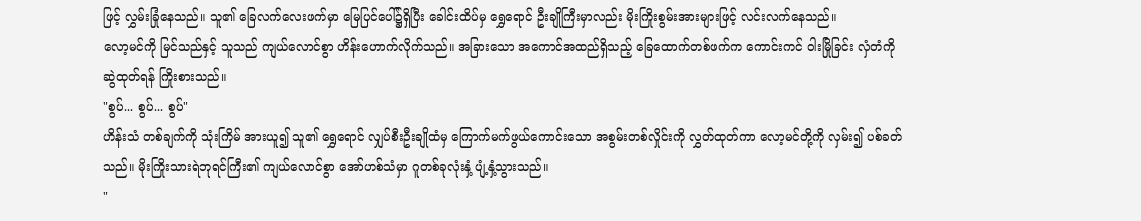ဖြင့် လွှမ်းခြုံနေသည်။ သူ၏ ခြေလက်လေးဖက်မှာ မြေပြင်ပေါ်၌ရှိပြီး ခေါင်းထိပ်မှ ရွှေရောင် ဦးချိုကြီးမှာလည်း မိုးကြိုးစွမ်းအားများဖြင့် လင်းလက်နေသည်။
လော့မင်ကို မြင်သည်နှင့် သူသည် ကျယ်လောင်စွာ ဟိန်းဟောက်လိုက်သည်။ အခြားသော အကောင်အထည်ရှိသည့် ခြေထောက်တစ်ဖက်က ကောင်းကင် ဝါးမြိုခြင်း လှံတံကို ဆွဲထုတ်ရန် ကြိုးစားသည်။
"စွပ်... စွပ်... စွပ်"
ဟိန်းသံ တစ်ချက်ကို သုံးကြိမ် အားယူ၍ သူ၏ ရွှေရောင် လျှပ်စီးဦးချိုထံမှ ကြောက်မက်ဖွယ်ကောင်းသော အစွမ်းတစ်လှိုင်းကို လွှတ်ထုတ်ကာ လော့မင်တို့ကို လှမ်း၍ ပစ်ခတ်သည်။ မိုးကြိုးသားရဲဘုရင်ကြီး၏ ကျယ်လောင်စွာ အော်ဟစ်သံမှာ ဂူတစ်ခုလုံးနှံ့ ပျံ့နှံ့သွားသည်။
"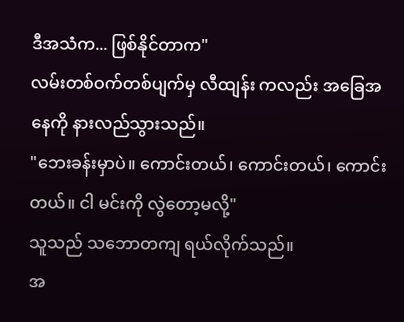ဒီအသံက... ဖြစ်နိုင်တာက"
လမ်းတစ်ဝက်တစ်ပျက်မှ လီထျန်း ကလည်း အခြေအနေကို နားလည်သွားသည်။
"ဘေးခန်းမှာပဲ။ ကောင်းတယ်၊ ကောင်းတယ်၊ ကောင်းတယ်။ ငါ မင်းကို လွဲတော့မလို့"
သူသည် သဘောတကျ ရယ်လိုက်သည်။
အ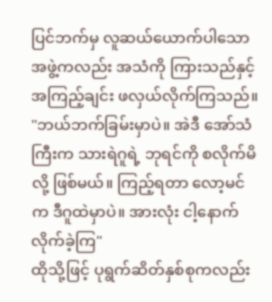ပြင်ဘက်မှ လူဆယ်ယောက်ပါသော အဖွဲ့ကလည်း အသံကို ကြားသည်နှင့် အကြည့်ချင်း ဖလှယ်လိုက်ကြသည်။
"ဘယ်ဘက်ခြမ်းမှာပဲ။ အဲဒီ အော်သံကြီးက သားရဲဂူရဲ့ ဘုရင်ကို စလိုက်မိလို့ ဖြစ်မယ်။ ကြည့်ရတာ လော့မင်က ဒီဂူထဲမှာပဲ။ အားလုံး ငါ့နောက် လိုက်ခဲ့ကြ"
ထိုသို့ဖြင့် ပုရွက်ဆိတ်နှစ်စုကလည်း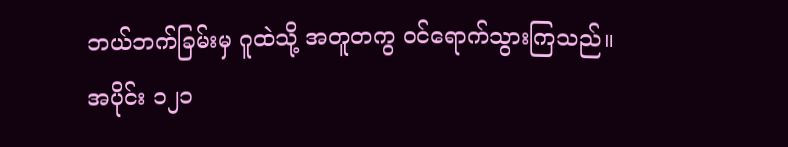ဘယ်ဘက်ခြမ်းမှ ဂူထဲသို့ အတူတကွ ဝင်ရောက်သွားကြသည်။
အပိုင်း ၁၂၁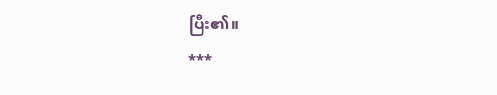ပြီး၏။
***